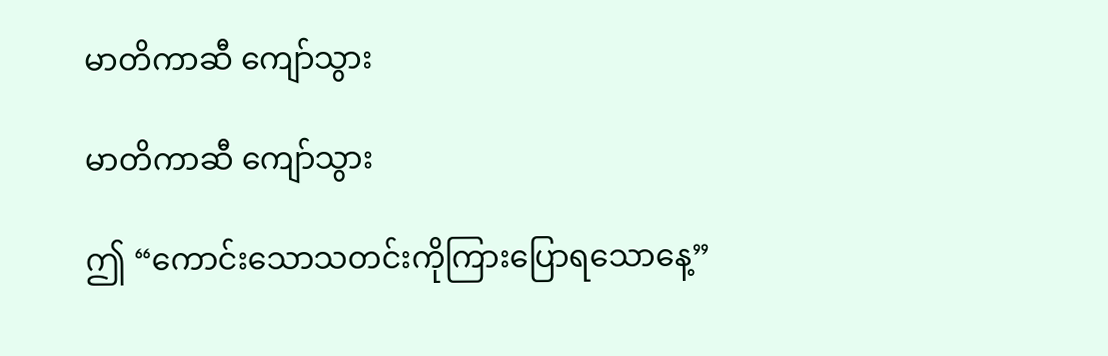မာတိကာဆီ ကျော်သွား

မာတိကာဆီ ကျော်သွား

ဤ “ကောင်းသောသတင်းကိုကြားပြောရသောနေ့”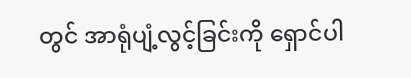တွင် အာရုံပျံ့လွင့်ခြင်းကို ရှောင်ပါ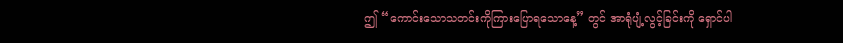ဤ “ကောင်းသောသတင်းကိုကြားပြောရသောနေ့” တွင် အာရုံပျံ့လွင့်ခြင်းကို ရှောင်ပါ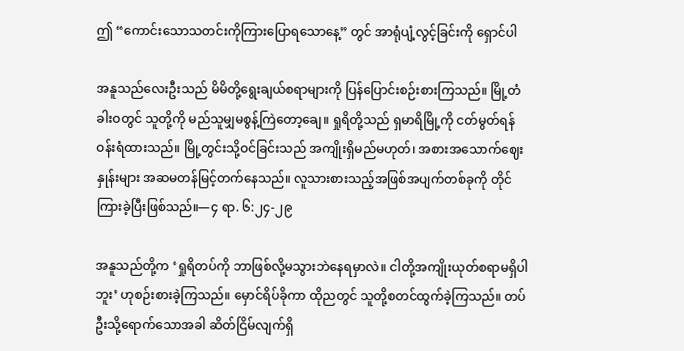ဤ “ကောင်းသောသတင်းကိုကြားပြောရသောနေ့” တွင် အာရုံပျံ့လွင့်ခြင်းကို ရှောင်ပါ

အနူသည်လေးဦးသည် မိမိတို့ရွေးချယ်စရာများကို ပြန်ပြောင်းစဉ်းစားကြသည်။ မြို့တံခါးဝတွင် သူတို့ကို မည်သူမျှမစွန့်ကြဲတော့ချေ။ ရှုရိတို့သည် ရှမာရိမြို့ကို ငတ်မွတ်ရန်ဝန်းရံထားသည်။ မြို့တွင်းသို့ဝင်ခြင်းသည် အကျိုးရှိမည်မဟုတ်၊ အစားအသောက်ဈေးနှုန်းများ အဆမတန်မြင့်တက်နေသည်။ လူသားစားသည့်အဖြစ်အပျက်တစ်ခုကို တိုင်ကြားခဲ့ပြီးဖြစ်သည်။—၄ ရာ. ၆:၂၄-၂၉

အနူသည်တို့က ‘ရှုရိတပ်ကို ဘာဖြစ်လို့မသွားဘဲနေရမှာလဲ။ ငါတို့အကျိုးယုတ်စရာမရှိပါဘူး’ ဟုစဉ်းစားခဲ့ကြသည်။ မှောင်ရိပ်ခိုကာ ထိုညတွင် သူတို့စတင်ထွက်ခဲ့ကြသည်။ တပ်ဦးသို့ရောက်သောအခါ ဆိတ်ငြိမ်လျက်ရှိ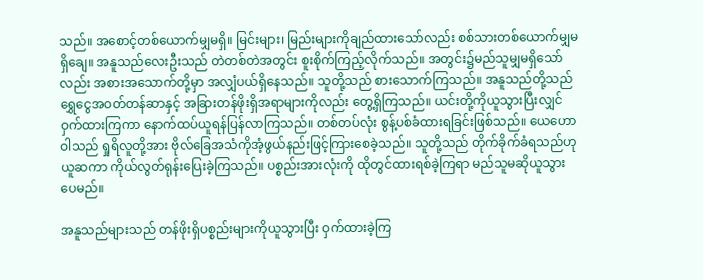သည်။ အစောင့်တစ်ယောက်မျှမရှိ။ မြင်းများ၊ မြည်းများကိုချည်ထားသော်လည်း စစ်သားတစ်ယောက်မျှမရှိချေ။ အနူသည်လေးဦးသည် တဲတစ်တဲအတွင်း စူးစိုက်ကြည့်လိုက်သည်။ အတွင်း၌မည်သူမျှမရှိသော်လည်း အစားအသောက်တို့မှာ အလျှံပယ်ရှိနေသည်။ သူတို့သည် စားသောက်ကြသည်။ အနူသည်တို့သည် ရွှေငွေအဝတ်တန်ဆာနှင့် အခြားတန်ဖိုးရှိအရာများကိုလည်း တွေ့ရှိကြသည်။ ယင်းတို့ကိုယူသွားပြီးလျှင် ဝှက်ထားကြကာ နောက်ထပ်ယူရန်ပြန်လာကြသည်။ တစ်တပ်လုံး စွန့်ပစ်ခံထားရခြင်းဖြစ်သည်။ ယေဟောဝါသည် ရှုရိလူတို့အား ဗိုလ်ခြေအသံကိုအံ့ဖွယ်နည်းဖြင့်ကြားစေခဲ့သည်။ သူတို့သည် တိုက်ခိုက်ခံရသည်ဟုယူဆကာ ကိုယ်လွတ်ရုန်းပြေးခဲ့ကြသည်။ ပစ္စည်းအားလုံးကို ထိုတွင်ထားရစ်ခဲ့ကြရာ မည်သူမဆိုယူသွားပေမည်။

အနူသည်များသည် တန်ဖိုးရှိပစ္စည်းများကိုယူသွားပြီး ဝှက်ထားခဲ့ကြ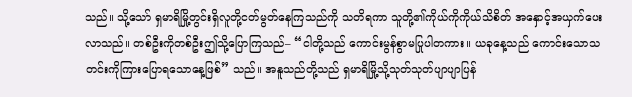သည်။ သို့သော် ရှမာရိမြို့တွင်းရှိလူတို့ငတ်မွတ်နေကြသည်ကို သတိရကာ သူတို့၏ကိုယ်ကိုကိုယ်သိစိတ် အနှောင့်အယှက်ပေးလာသည်။ တစ်ဦးကိုတစ်ဦးဤသို့ပြောကြသည်– “ငါတို့သည် ကောင်းမွန်စွာမပြုပါတကား။ ယခုနေ့သည် ကောင်းသောသတင်းကိုကြားပြောရသောနေ့ဖြစ်” သည်။ အနူသည်တို့သည် ရှမာရိမြို့သို့သုတ်သုတ်ပျာပျာပြန်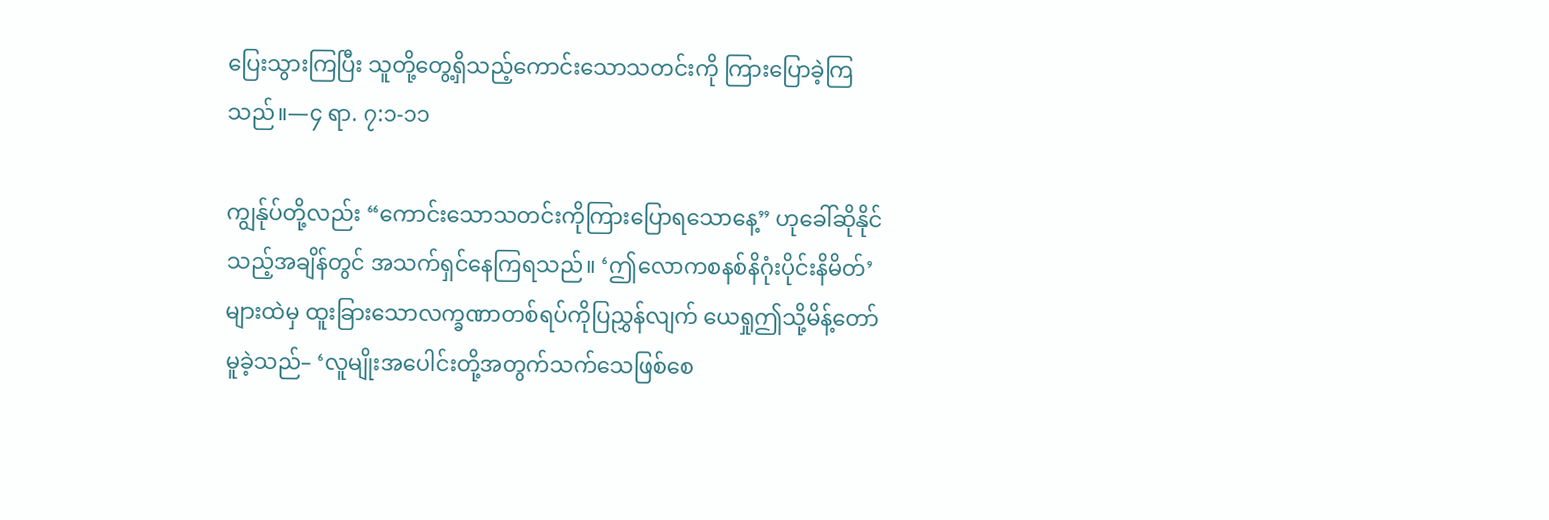ပြေးသွားကြပြီး သူတို့တွေ့ရှိသည့်ကောင်းသောသတင်းကို ကြားပြောခဲ့ကြသည်။—၄ ရာ. ၇:၁-၁၁

ကျွန်ုပ်တို့လည်း “ကောင်းသောသတင်းကိုကြားပြောရသောနေ့” ဟုခေါ်ဆိုနိုင်သည့်အချိန်တွင် အသက်ရှင်နေကြရသည်။ ‘ဤလောကစနစ်နိဂုံးပိုင်းနိမိတ်’ များထဲမှ ထူးခြားသောလက္ခဏာတစ်ရပ်ကိုပြညွှန်လျက် ယေရှုဤသို့မိန့်တော်မူခဲ့သည်– ‘လူမျိုးအပေါင်းတို့အတွက်သက်သေဖြစ်စေ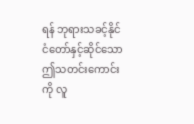ရန် ဘုရားသခင့်နိုင်ငံတော်နှင့်ဆိုင်သော ဤသတင်းကောင်းကို လူ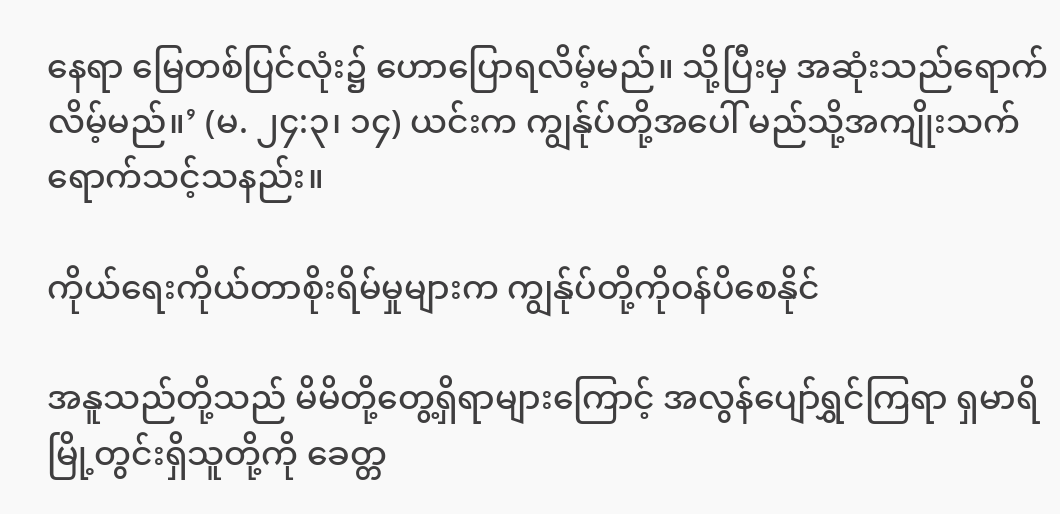နေရာ မြေတစ်ပြင်လုံး၌ ဟောပြောရလိမ့်မည်။ သို့ပြီးမှ အဆုံးသည်ရောက်လိမ့်မည်။’ (မ. ၂၄:၃၊ ၁၄) ယင်းက ကျွန်ုပ်တို့အပေါ် မည်သို့အကျိုးသက်ရောက်သင့်သနည်း။

ကိုယ်ရေးကိုယ်တာစိုးရိမ်မှုများက ကျွန်ုပ်တို့ကိုဝန်ပိစေနိုင်

အနူသည်တို့သည် မိမိတို့တွေ့ရှိရာများကြောင့် အလွန်ပျော်ရွှင်ကြရာ ရှမာရိမြို့တွင်းရှိသူတို့ကို ခေတ္တ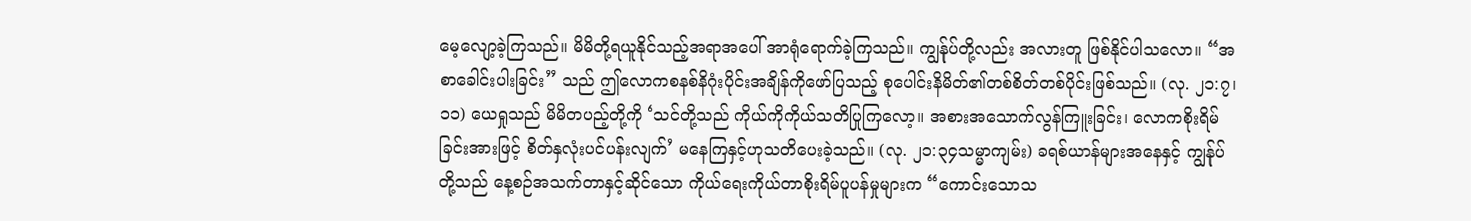မေ့လျော့ခဲ့ကြသည်။ မိမိတို့ရယူနိုင်သည့်အရာအပေါ် အာရုံရောက်ခဲ့ကြသည်။ ကျွန်ုပ်တို့လည်း အလားတူ ဖြစ်နိုင်ပါသလော။ “အစာခေါင်းပါးခြင်း” သည် ဤလောကစနစ်နိဂုံးပိုင်းအချိန်ကိုဖော်ပြသည့် စုပေါင်းနိမိတ်၏တစ်စိတ်တစ်ပိုင်းဖြစ်သည်။ (လု. ၂၁:၇၊ ၁၁) ယေရှုသည် မိမိတပည့်တို့ကို ‘သင်တို့သည် ကိုယ်ကိုကိုယ်သတိပြုကြလော့။ အစားအသောက်လွန်ကြူးခြင်း၊ လောကစိုးရိမ်ခြင်းအားဖြင့် စိတ်နှလုံးပင်ပန်းလျက်’ မနေကြနှင့်ဟုသတိပေးခဲ့သည်။ (လု. ၂၁:၃၄သမ္မာကျမ်း) ခရစ်ယာန်များအနေနှင့် ကျွန်ုပ်တို့သည် နေ့စဉ်အသက်တာနှင့်ဆိုင်သော ကိုယ်ရေးကိုယ်တာစိုးရိမ်ပူပန်မှုများက “ကောင်းသောသ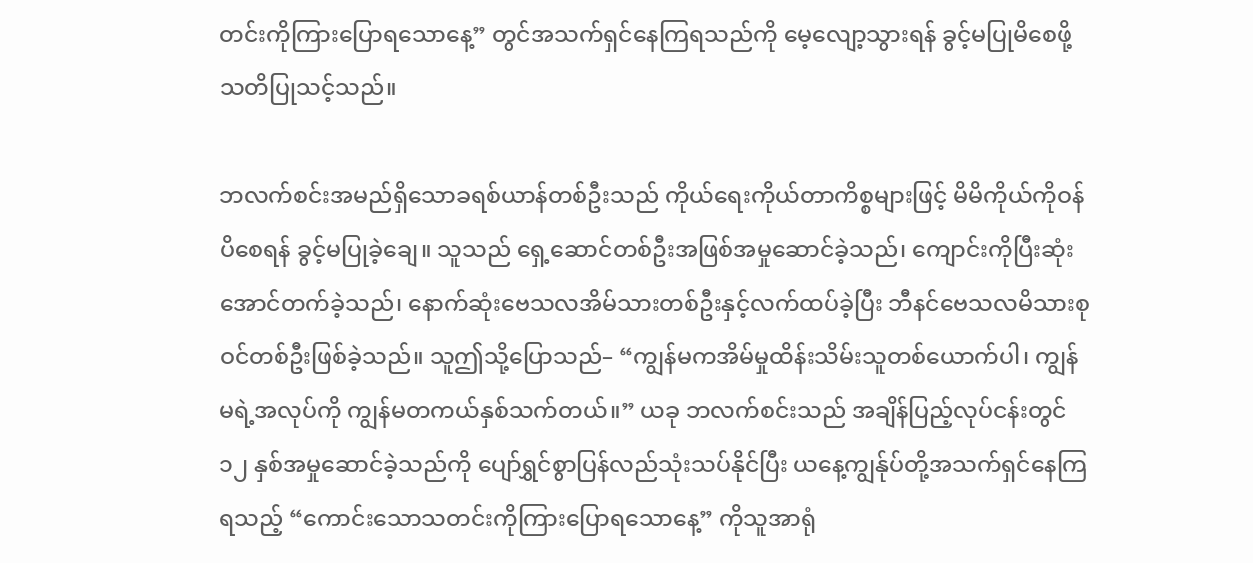တင်းကိုကြားပြောရသောနေ့” တွင်အသက်ရှင်နေကြရသည်ကို မေ့လျော့သွားရန် ခွင့်မပြုမိစေဖို့ သတိပြုသင့်သည်။

ဘလက်စင်းအမည်ရှိသောခရစ်ယာန်တစ်ဦးသည် ကိုယ်ရေးကိုယ်တာကိစ္စများဖြင့် မိမိကိုယ်ကိုဝန်ပိစေရန် ခွင့်မပြုခဲ့ချေ။ သူသည် ရှေ့ဆောင်တစ်ဦးအဖြစ်အမှုဆောင်ခဲ့သည်၊ ကျောင်းကိုပြီးဆုံးအောင်တက်ခဲ့သည်၊ နောက်ဆုံးဗေသလအိမ်သားတစ်ဦးနှင့်လက်ထပ်ခဲ့ပြီး ဘီနင်ဗေသလမိသားစုဝင်တစ်ဦးဖြစ်ခဲ့သည်။ သူဤသို့ပြောသည်– “ကျွန်မကအိမ်မှုထိန်းသိမ်းသူတစ်ယောက်ပါ၊ ကျွန်မရဲ့အလုပ်ကို ကျွန်မတကယ်နှစ်သက်တယ်။” ယခု ဘလက်စင်းသည် အချိန်ပြည့်လုပ်ငန်းတွင် ၁၂ နှစ်အမှုဆောင်ခဲ့သည်ကို ပျော်ရွှင်စွာပြန်လည်သုံးသပ်နိုင်ပြီး ယနေ့ကျွန်ုပ်တို့အသက်ရှင်နေကြရသည့် “ကောင်းသောသတင်းကိုကြားပြောရသောနေ့” ကိုသူအာရုံ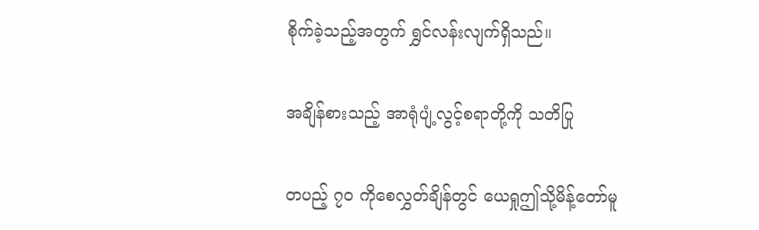စိုက်ခဲ့သည့်အတွက် ရွှင်လန်းလျက်ရှိသည်။

အချိန်စားသည့် အာရုံပျံ့လွင့်စရာတို့ကို သတိပြု

တပည့် ၇၀ ကိုစေလွှတ်ချိန်တွင် ယေရှုဤသို့မိန့်တော်မူ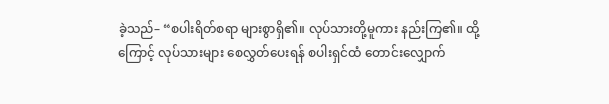ခဲ့သည်– “စပါးရိတ်စရာ များစွာရှိ၏။ လုပ်သားတို့မူကား နည်းကြ၏။ ထို့ကြောင့် လုပ်သားများ စေလွှတ်ပေးရန် စပါးရှင်ထံ တောင်းလျှောက်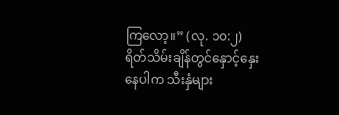ကြလော့။” (လု. ၁၀:၂) ရိတ်သိမ်းချိန်တွင်နှောင့်နှေးနေပါက သီးနှံများ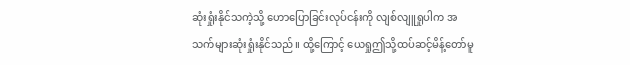ဆုံးရှုံးနိုင်သကဲ့သို့ ဟောပြောခြင်းလုပ်ငန်းကို လျစ်လျူရှုပါက အသက်များဆုံးရှုံးနိုင်သည်။ ထို့ကြောင့် ယေရှုဤသို့ထပ်ဆင့်မိန့်တော်မူ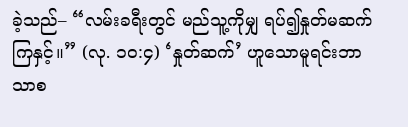ခဲ့သည်– “လမ်းခရီးတွင် မည်သူ့ကိုမျှ ရပ်၍နှုတ်မဆက်ကြနှင့်။” (လု. ၁၀:၄) ‘နှုတ်ဆက်’ ဟူသောမူရင်းဘာသာစ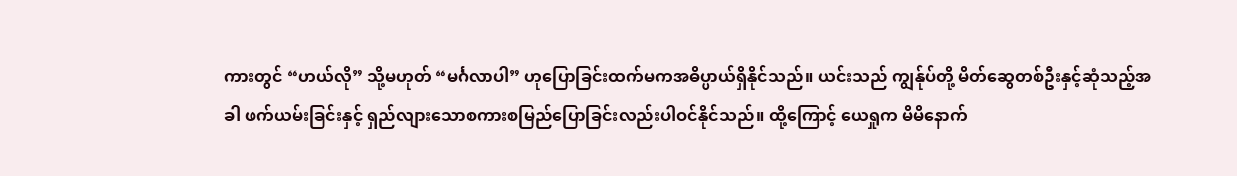ကားတွင် “ဟယ်လို” သို့မဟုတ် “မင်္ဂလာပါ” ဟုပြောခြင်းထက်မကအဓိပ္ပာယ်ရှိနိုင်သည်။ ယင်းသည် ကျွန်ုပ်တို့ မိတ်ဆွေတစ်ဦးနှင့်ဆုံသည့်အခါ ဖက်ယမ်းခြင်းနှင့် ရှည်လျားသောစကားစမြည်ပြောခြင်းလည်းပါဝင်နိုင်သည်။ ထို့ကြောင့် ယေရှုက မိမိနောက်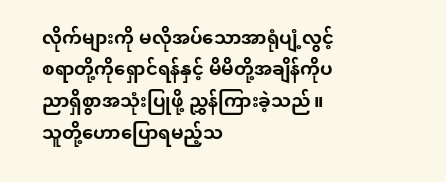လိုက်များကို မလိုအပ်သောအာရုံပျံ့လွင့်စရာတို့ကိုရှောင်ရန်နှင့် မိမိတို့အချိန်ကိုပညာရှိစွာအသုံးပြုဖို့ ညွှန်ကြားခဲ့သည်။ သူတို့ဟောပြောရမည့်သ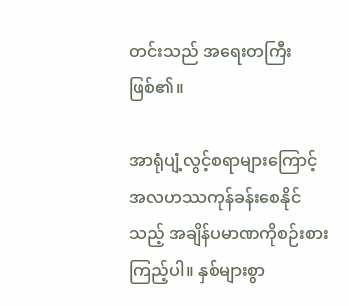တင်းသည် အရေးတကြီးဖြစ်၏။

အာရုံပျံ့လွင့်စရာများကြောင့် အလဟဿကုန်ခန်းစေနိုင်သည့် အချိန်ပမာဏကိုစဉ်းစားကြည့်ပါ။ နှစ်များစွာ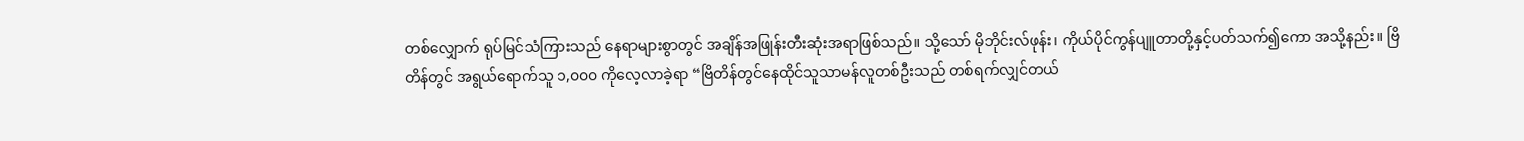တစ်လျှောက် ရုပ်မြင်သံကြားသည် နေရာများစွာတွင် အချိန်အဖြုန်းတီးဆုံးအရာဖြစ်သည်။ သို့သော် မိုဘိုင်းလ်ဖုန်း၊ ကိုယ်ပိုင်ကွန်ပျူတာတို့နှင့်ပတ်သက်၍ကော အသို့နည်း။ ဗြိတိန်တွင် အရွယ်ရောက်သူ ၁,၀၀၀ ကိုလေ့လာခဲ့ရာ “ဗြိတိန်တွင်နေထိုင်သူသာမန်လူတစ်ဦးသည် တစ်ရက်လျှင်တယ်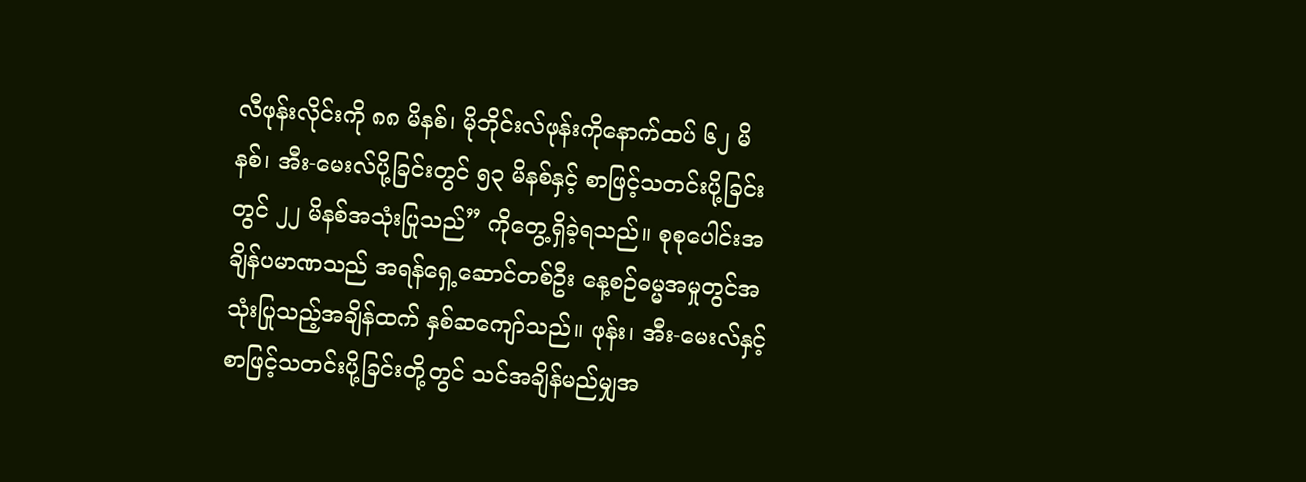လီဖုန်းလိုင်းကို ၈၈ မိနစ်၊ မိုဘိုင်းလ်ဖုန်းကိုနောက်ထပ် ၆၂ မိနစ်၊ အီး-မေးလ်ပို့ခြင်းတွင် ၅၃ မိနစ်နှင့် စာဖြင့်သတင်းပို့ခြင်းတွင် ၂၂ မိနစ်အသုံးပြုသည်” ကိုတွေ့ရှိခဲ့ရသည်။ စုစုပေါင်းအချိန်ပမာဏသည် အရန်ရှေ့ဆောင်တစ်ဦး နေ့စဉ်ဓမ္မအမှုတွင်အသုံးပြုသည့်အချိန်ထက် နှစ်ဆကျော်သည်။ ဖုန်း၊ အီး-မေးလ်နှင့် စာဖြင့်သတင်းပို့ခြင်းတို့တွင် သင်အချိန်မည်မျှအ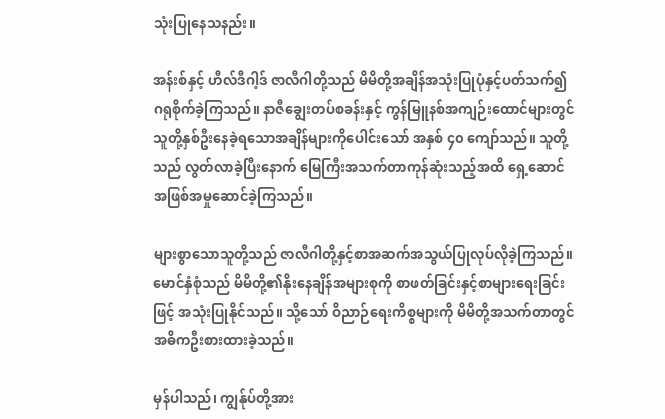သုံးပြုနေသနည်း။

အန်းစ်နှင့် ဟီလ်ဒီဂါ့ဒ် ဇာလီဂါတို့သည် မိမိတို့အချိန်အသုံးပြုပုံနှင့်ပတ်သက်၍ ဂရုစိုက်ခဲ့ကြသည်။ နာဇီချွေးတပ်စခန်းနှင့် ကွန်မြူနစ်အကျဉ်းထောင်များတွင် သူတို့နှစ်ဦးနေခဲ့ရသောအချိန်များကိုပေါင်းသော် အနှစ် ၄၀ ကျော်သည်။ သူတို့သည် လွတ်လာခဲ့ပြီးနောက် မြေကြီးအသက်တာကုန်ဆုံးသည့်အထိ ရှေ့ဆောင်အဖြစ်အမှုဆောင်ခဲ့ကြသည်။

များစွာသောသူတို့သည် ဇာလီဂါတို့နှင့်စာအဆက်အသွယ်ပြုလုပ်လိုခဲ့ကြသည်။ မောင်နှံစုံသည် မိမိတို့၏နိုးနေချိန်အများစုကို စာဖတ်ခြင်းနှင့်စာများရေးခြင်းဖြင့် အသုံးပြုနိုင်သည်။ သို့သော် ဝိညာဉ်ရေးကိစ္စများကို မိမိတို့အသက်တာတွင် အဓိကဦးစားထားခဲ့သည်။

မှန်ပါသည်၊ ကျွန်ုပ်တို့အား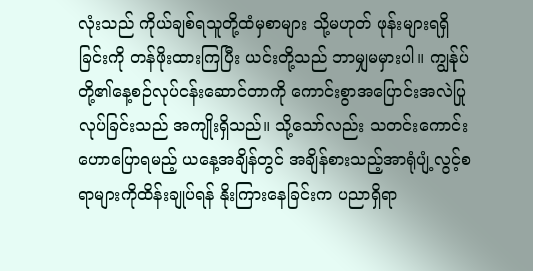လုံးသည် ကိုယ်ချစ်ရသူတို့ထံမှစာများ သို့မဟုတ် ဖုန်းများရရှိခြင်းကို တန်ဖိုးထားကြပြီး ယင်းတို့သည် ဘာမျှမမှားပါ။ ကျွန်ုပ်တို့၏နေ့စဉ်လုပ်ငန်းဆောင်တာကို ကောင်းစွာအပြောင်းအလဲပြုလုပ်ခြင်းသည် အကျိုးရှိသည်။ သို့သော်လည်း သတင်းကောင်းဟောပြောရမည့် ယနေ့အချိန်တွင် အချိန်စားသည့်အာရုံပျံ့လွင့်စရာများကိုထိန်းချုပ်ရန် နိုးကြားနေခြင်းက ပညာရှိရာ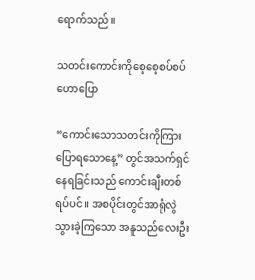ရောက်သည်။

သတင်းကောင်းကိုစေ့စေ့စပ်စပ်ဟောပြော

“ကောင်းသောသတင်းကိုကြားပြောရသောနေ့” တွင်အသက်ရှင်နေရခြင်းသည် ကောင်းချီးတစ်ရပ်ပင်။ အစပိုင်းတွင်အာရုံလွဲသွားခဲ့ကြသော အနူသည်လေးဦး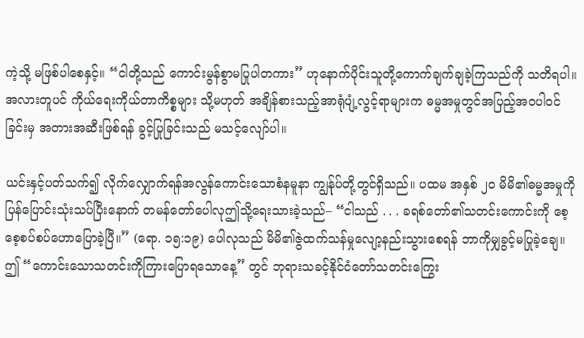ကဲ့သို့ မဖြစ်ပါစေနှင့်။ “ငါတို့သည် ကောင်းမွန်စွာမပြုပါတကား” ဟုနောက်ပိုင်းသူတို့ကောက်ချက်ချခဲ့ကြသည်ကို သတိရပါ။ အလားတူပင် ကိုယ်ရေးကိုယ်တာကိစ္စများ သို့မဟုတ် အချိန်စားသည့်အာရုံပျံ့လွင့်ရာများက ဓမ္မအမှုတွင်အပြည့်အဝပါဝင်ခြင်းမှ အတားအဆီးဖြစ်ရန် ခွင့်ပြုခြင်းသည် မသင့်လျော်ပါ။

ယင်းနှင့်ပတ်သက်၍ လိုက်လျှောက်ရန်အလွန်ကောင်းသောစံနမူနာ ကျွန်ုပ်တို့တွင်ရှိသည်။ ပထမ အနှစ် ၂၀ မိမိ၏ဓမ္မအမှုကိုပြန်ပြောင်းသုံးသပ်ပြီးနောက် တမန်တော်ပေါလုဤသို့ရေးသားခဲ့သည်– “ငါသည် . . . ခရစ်တော်၏သတင်းကောင်းကို စေ့စေ့စပ်စပ်ဟောပြောခဲ့ပြီ။” (ရော. ၁၅:၁၉) ပေါလုသည် မိမိ၏ဇွဲထက်သန်မှုလျော့နည်းသွားစေရန် ဘာကိုမျှခွင့်မပြုခဲ့ချေ။ ဤ “ကောင်းသောသတင်းကိုကြားပြောရသောနေ့” တွင် ဘုရားသခင့်နိုင်ငံတော်သတင်းကြွေး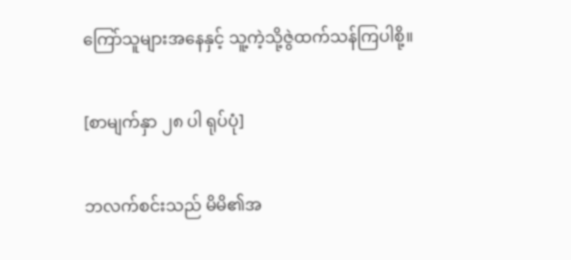ကြော်သူများအနေနှင့် သူ့ကဲ့သို့ဇွဲထက်သန်ကြပါစို့။

[စာမျက်နှာ ၂၈ ပါ ရုပ်ပုံ]

ဘလက်စင်းသည် မိမိ၏အ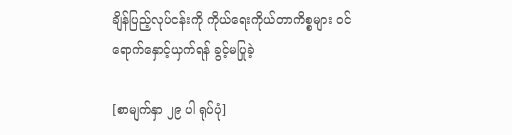ချိန်ပြည့်လုပ်ငန်းကို ကိုယ်ရေးကိုယ်တာကိစ္စများ ဝင်ရောက်နှောင့်ယှက်ရန် ခွင့်မပြုခဲ့

[စာမျက်နှာ ၂၉ ပါ ရုပ်ပုံ]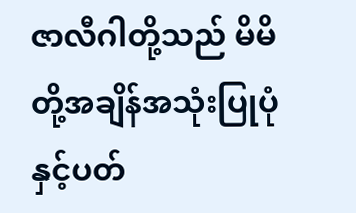ဇာလီဂါတို့သည် မိမိတို့အချိန်အသုံးပြုပုံနှင့်ပတ်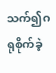သက်၍ဂရုစိုက်ခဲ့